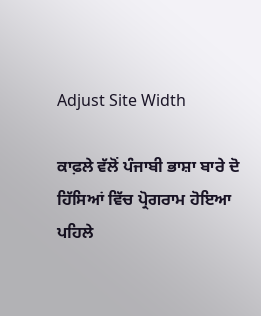Adjust Site Width

ਕਾਫ਼ਲੇ ਵੱਲੋਂ ਪੰਜਾਬੀ ਭਾਸ਼ਾ ਬਾਰੇ ਦੋ ਹਿੱਸਿਆਂ ਵਿੱਚ ਪ੍ਰੋਗਰਾਮ ਹੋਇਆ
ਪਹਿਲੇ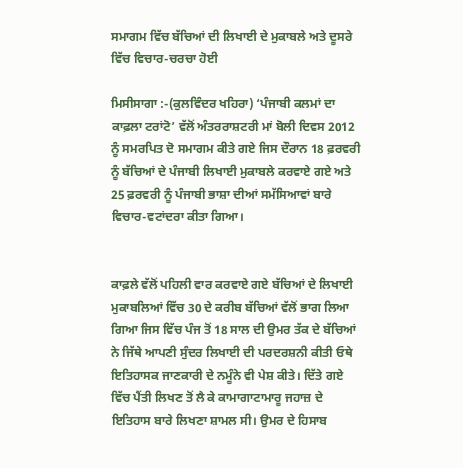ਸਮਾਗਮ ਵਿੱਚ ਬੱਚਿਆਂ ਦੀ ਲਿਖਾਈ ਦੇ ਮੁਕਾਬਲੇ ਅਤੇ ਦੂਸਰੇ ਵਿੱਚ ਵਿਚਾਰ-ਚਰਚਾ ਹੋਈ

ਮਿਸੀਸਾਗਾ :-(ਕੁਲਵਿੰਦਰ ਖਹਿਰਾ) ‘ਪੰਜਾਬੀ ਕਲਮਾਂ ਦਾ ਕਾਫ਼ਲਾ ਟਰਾਂਟੋ’ ਵੱਲੋਂ ਅੰਤਰਰਾਸ਼ਟਰੀ ਮਾਂ ਬੋਲੀ ਦਿਵਸ 2012 ਨੂੰ ਸਮਰਪਿਤ ਦੋ ਸਮਾਗਮ ਕੀਤੇ ਗਏ ਜਿਸ ਦੌਰਾਨ 18 ਫ਼ਰਵਰੀ ਨੂੰ ਬੱਚਿਆਂ ਦੇ ਪੰਜਾਬੀ ਲਿਖਾਈ ਮੁਕਾਬਲੇ ਕਰਵਾਏ ਗਏ ਅਤੇ 25 ਫ਼ਰਵਰੀ ਨੂੰ ਪੰਜਾਬੀ ਭਾਸ਼ਾ ਦੀਆਂ ਸਮੱਸਿਆਵਾਂ ਬਾਰੇ ਵਿਚਾਰ-ਵਟਾਂਦਰਾ ਕੀਤਾ ਗਿਆ।


ਕਾਫ਼ਲੇ ਵੱਲੋਂ ਪਹਿਲੀ ਵਾਰ ਕਰਵਾਏ ਗਏ ਬੱਚਿਆਂ ਦੇ ਲਿਖਾਈ ਮੁਕਾਬਲਿਆਂ ਵਿੱਚ 30 ਦੇ ਕਰੀਬ ਬੱਚਿਆਂ ਵੱਲੋਂ ਭਾਗ ਲਿਆ ਗਿਆ ਜਿਸ ਵਿੱਚ ਪੰਜ ਤੋਂ 18 ਸਾਲ ਦੀ ਉਮਰ ਤੱਕ ਦੇ ਬੱਚਿਆਂ ਨੇ ਜਿੱਥੇ ਆਪਣੀ ਸੁੰਦਰ ਲਿਖਾਈ ਦੀ ਪਰਦਰਸ਼ਨੀ ਕੀਤੀ ਓਥੇ ਇਤਿਹਾਸਕ ਜਾਣਕਾਰੀ ਦੇ ਨਮੂੰਨੇ ਵੀ ਪੇਸ਼ ਕੀਤੇ। ਦਿੱਤੇ ਗਏ ਵਿੱਚ ਪੈਂਤੀ ਲਿਖਣ ਤੋਂ ਲੈ ਕੇ ਕਾਮਾਗਾਟਾਮਾਰੂ ਜਹਾਜ਼ ਦੇ ਇਤਿਹਾਸ ਬਾਰੇ ਲਿਖਣਾ ਸ਼ਾਮਲ ਸੀ। ਉਮਰ ਦੇ ਹਿਸਾਬ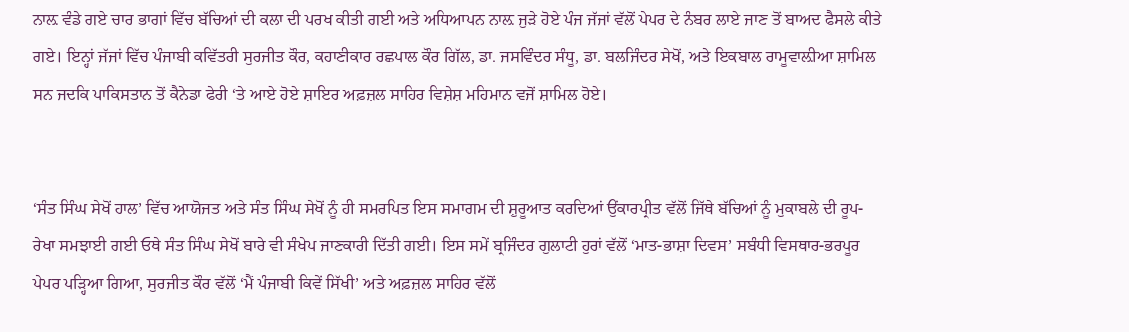ਨਾਲ਼ ਵੰਡੇ ਗਏ ਚਾਰ ਭਾਗਾਂ ਵਿੱਚ ਬੱਚਿਆਂ ਦੀ ਕਲਾ ਦੀ ਪਰਖ ਕੀਤੀ ਗਈ ਅਤੇ ਅਧਿਆਪਨ ਨਾਲ਼ ਜੁੜੇ ਹੋਏ ਪੰਜ ਜੱਜਾਂ ਵੱਲੋਂ ਪੇਪਰ ਦੇ ਨੰਬਰ ਲਾਏ ਜਾਣ ਤੋਂ ਬਾਅਦ ਫੈਸਲੇ ਕੀਤੇ ਗਏ। ਇਨ੍ਹਾਂ ਜੱਜਾਂ ਵਿੱਚ ਪੰਜਾਬੀ ਕਵਿੱਤਰੀ ਸੁਰਜੀਤ ਕੌਰ, ਕਹਾਣੀਕਾਰ ਰਛਪਾਲ ਕੌਰ ਗਿੱਲ, ਡਾ. ਜਸਵਿੰਦਰ ਸੰਧੂ, ਡਾ. ਬਲਜਿੰਦਰ ਸੇਖੋਂ, ਅਤੇ ਇਕਬਾਲ ਰਾਮੂਵਾਲ਼ੀਆ ਸ਼ਾਮਿਲ ਸਨ ਜਦਕਿ ਪਾਕਿਸਤਾਨ ਤੋਂ ਕੈਨੇਡਾ ਫੇਰੀ ‘ਤੇ ਆਏ ਹੋਏ ਸ਼ਾਇਰ ਅਫ਼ਜ਼ਲ ਸਾਹਿਰ ਵਿਸ਼ੇਸ਼ ਮਹਿਮਾਨ ਵਜੋਂ ਸ਼ਾਮਿਲ ਹੋਏ।


‘ਸੰਤ ਸਿੰਘ ਸੇਖੋਂ ਹਾਲ’ ਵਿੱਚ ਆਯੋਜਤ ਅਤੇ ਸੰਤ ਸਿੰਘ ਸੇਖੋਂ ਨੂੰ ਹੀ ਸਮਰਪਿਤ ਇਸ ਸਮਾਗਮ ਦੀ ਸ਼ੁਰੂਆਤ ਕਰਦਿਆਂ ਉਂਕਾਰਪ੍ਰੀਤ ਵੱਲੋਂ ਜਿੱਥੇ ਬੱਚਿਆਂ ਨੂੰ ਮੁਕਾਬਲੇ ਦੀ ਰੂਪ-ਰੇਖਾ ਸਮਝਾਈ ਗਈ ਓਥੇ ਸੰਤ ਸਿੰਘ ਸੇਖੋਂ ਬਾਰੇ ਵੀ ਸੰਖੇਪ ਜਾਣਕਾਰੀ ਦਿੱਤੀ ਗਈ। ਇਸ ਸਮੇਂ ਬ੍ਰਜਿੰਦਰ ਗੁਲਾਟੀ ਹੁਰਾਂ ਵੱਲੋਂ ‘ਮਾਤ-ਭਾਸ਼ਾ ਦਿਵਸ’ ਸਬੰਧੀ ਵਿਸਥਾਰ-ਭਰਪੂਰ ਪੇਪਰ ਪੜ੍ਹਿਆ ਗਿਆ, ਸੁਰਜੀਤ ਕੌਰ ਵੱਲੋਂ ‘ਮੈਂ ਪੰਜਾਬੀ ਕਿਵੇਂ ਸਿੱਖੀ’ ਅਤੇ ਅਫ਼ਜ਼ਲ ਸਾਹਿਰ ਵੱਲੋਂ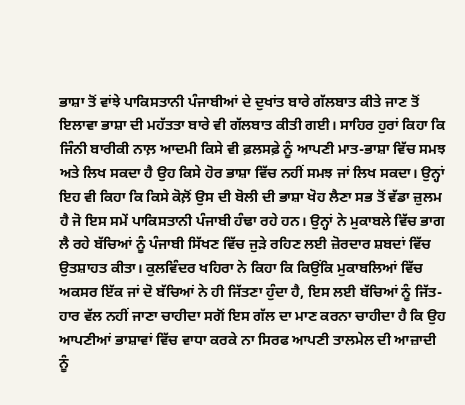ਭਾਸ਼ਾ ਤੋਂ ਵਾਂਝੇ ਪਾਕਿਸਤਾਨੀ ਪੰਜਾਬੀਆਂ ਦੇ ਦੁਖਾਂਤ ਬਾਰੇ ਗੱਲਬਾਤ ਕੀਤੇ ਜਾਣ ਤੋਂ ਇਲਾਵਾ ਭਾਸ਼ਾ ਦੀ ਮਹੱਤਤਾ ਬਾਰੇ ਵੀ ਗੱਲਬਾਤ ਕੀਤੀ ਗਈ। ਸਾਹਿਰ ਹੁਰਾਂ ਕਿਹਾ ਕਿ ਜਿੰਨੀ ਬਾਰੀਕੀ ਨਾਲ਼ ਆਦਮੀ ਕਿਸੇ ਵੀ ਫ਼ਲਸਫ਼ੇ ਨੂੰ ਆਪਣੀ ਮਾਤ-ਭਾਸ਼ਾ ਵਿੱਚ ਸਮਝ ਅਤੇ ਲਿਖ ਸਕਦਾ ਹੈ ਉਹ ਕਿਸੇ ਹੋਰ ਭਾਸ਼ਾ ਵਿੱਚ ਨਹੀਂ ਸਮਝ ਜਾਂ ਲਿਖ ਸਕਦਾ। ਉਨ੍ਹਾਂ ਇਹ ਵੀ ਕਿਹਾ ਕਿ ਕਿਸੇ ਕੋਲ਼ੋਂ ਉਸ ਦੀ ਬੋਲੀ ਦੀ ਭਾਸ਼ਾ ਖੋਹ ਲੈਣਾ ਸਭ ਤੋਂ ਵੱਡਾ ਜ਼ੁਲਮ ਹੈ ਜੋ ਇਸ ਸਮੇਂ ਪਾਕਿਸਤਾਨੀ ਪੰਜਾਬੀ ਹੰਢਾ ਰਹੇ ਹਨ। ਉਨ੍ਹਾਂ ਨੇ ਮੁਕਾਬਲੇ ਵਿੱਚ ਭਾਗ ਲੈ ਰਹੇ ਬੱਚਿਆਂ ਨੂੰ ਪੰਜਾਬੀ ਸਿੱਖਣ ਵਿੱਚ ਜੁੜੇ ਰਹਿਣ ਲਈ ਜ਼ੋਰਦਾਰ ਸ਼ਬਦਾਂ ਵਿੱਚ ਉਤਸ਼ਾਹਤ ਕੀਤਾ। ਕੁਲਵਿੰਦਰ ਖਹਿਰਾ ਨੇ ਕਿਹਾ ਕਿ ਕਿਉਂਕਿ ਮੁਕਾਬਲਿਆਂ ਵਿੱਚ ਅਕਸਰ ਇੱਕ ਜਾਂ ਦੋ ਬੱਚਿਆਂ ਨੇ ਹੀ ਜਿੱਤਣਾ ਹੁੰਦਾ ਹੈ, ਇਸ ਲਈ ਬੱਚਿਆਂ ਨੂੰ ਜਿੱਤ-ਹਾਰ ਵੱਲ ਨਹੀਂ ਜਾਣਾ ਚਾਹੀਦਾ ਸਗੋਂ ਇਸ ਗੱਲ ਦਾ ਮਾਣ ਕਰਨਾ ਚਾਹੀਦਾ ਹੈ ਕਿ ਉਹ ਆਪਣੀਆਂ ਭਾਸ਼ਾਵਾਂ ਵਿੱਚ ਵਾਧਾ ਕਰਕੇ ਨਾ ਸਿਰਫ ਆਪਣੀ ਤਾਲਮੇਲ ਦੀ ਆਜ਼ਾਦੀ ਨੂੰ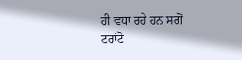ਹੀ ਵਧਾ ਰਹੇ ਹਨ ਸਗੋਂ ਟਰਾਂਟੋ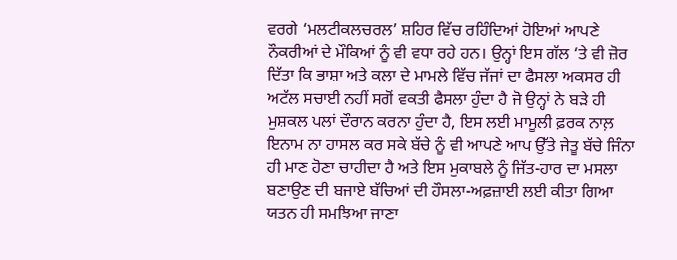ਵਰਗੇ ‘ਮਲਟੀਕਲਚਰਲ’ ਸ਼ਹਿਰ ਵਿੱਚ ਰਹਿੰਦਿਆਂ ਹੋਇਆਂ ਆਪਣੇ ਨੌਕਰੀਆਂ ਦੇ ਮੌਕਿਆਂ ਨੂੰ ਵੀ ਵਧਾ ਰਹੇ ਹਨ। ਉਨ੍ਹਾਂ ਇਸ ਗੱਲ ‘ਤੇ ਵੀ ਜ਼ੋਰ ਦਿੱਤਾ ਕਿ ਭਾਸ਼ਾ ਅਤੇ ਕਲਾ ਦੇ ਮਾਮਲੇ ਵਿੱਚ ਜੱਜਾਂ ਦਾ ਫੈਸਲਾ ਅਕਸਰ ਹੀ ਅਟੱਲ ਸਚਾਈ ਨਹੀਂ ਸਗੋਂ ਵਕਤੀ ਫੈਸਲਾ ਹੁੰਦਾ ਹੈ ਜੋ ਉਨ੍ਹਾਂ ਨੇ ਬੜੇ ਹੀ ਮੁਸ਼ਕਲ ਪਲਾਂ ਦੌਰਾਨ ਕਰਨਾ ਹੁੰਦਾ ਹੈ, ਇਸ ਲਈ ਮਾਮੂਲੀ ਫ਼ਰਕ ਨਾਲ਼ ਇਨਾਮ ਨਾ ਹਾਸਲ ਕਰ ਸਕੇ ਬੱਚੇ ਨੂੰ ਵੀ ਆਪਣੇ ਆਪ ਉੱਤੇ ਜੇਤੂ ਬੱਚੇ ਜਿੰਨਾ ਹੀ ਮਾਣ ਹੋਣਾ ਚਾਹੀਦਾ ਹੈ ਅਤੇ ਇਸ ਮੁਕਾਬਲੇ ਨੂੰ ਜਿੱਤ-ਹਾਰ ਦਾ ਮਸਲਾ ਬਣਾਉਣ ਦੀ ਬਜਾਏ ਬੱਚਿਆਂ ਦੀ ਹੌਸਲਾ-ਅਫ਼ਜ਼ਾਈ ਲਈ ਕੀਤਾ ਗਿਆ ਯਤਨ ਹੀ ਸਮਝਿਆ ਜਾਣਾ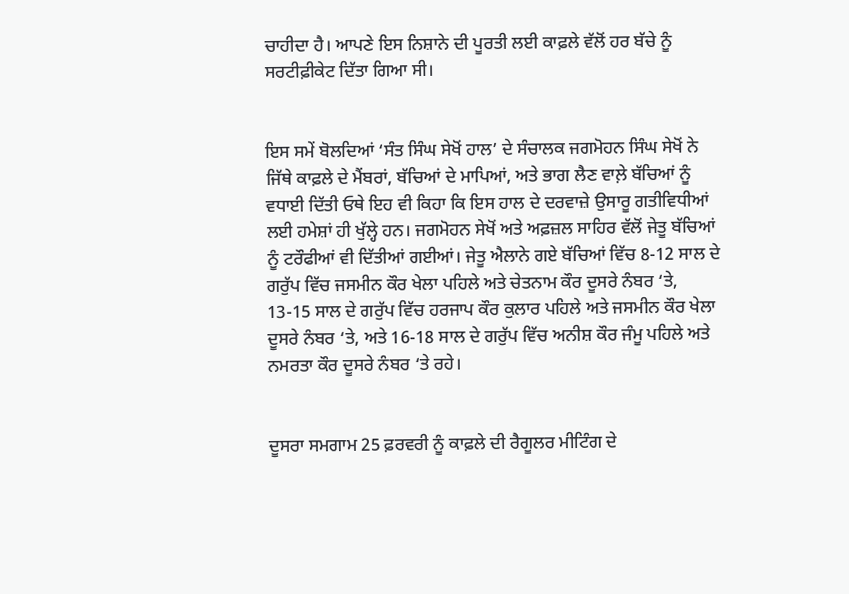ਚਾਹੀਦਾ ਹੈ। ਆਪਣੇ ਇਸ ਨਿਸ਼ਾਨੇ ਦੀ ਪੂਰਤੀ ਲਈ ਕਾਫ਼ਲੇ ਵੱਲੋਂ ਹਰ ਬੱਚੇ ਨੂੰ ਸਰਟੀਫ਼ੀਕੇਟ ਦਿੱਤਾ ਗਿਆ ਸੀ।


ਇਸ ਸਮੇਂ ਬੋਲਦਿਆਂ ‘ਸੰਤ ਸਿੰਘ ਸੇਖੋਂ ਹਾਲ’ ਦੇ ਸੰਚਾਲਕ ਜਗਮੋਹਨ ਸਿੰਘ ਸੇਖੋਂ ਨੇ ਜਿੱਥੇ ਕਾਫ਼ਲੇ ਦੇ ਮੈਂਬਰਾਂ, ਬੱਚਿਆਂ ਦੇ ਮਾਪਿਆਂ, ਅਤੇ ਭਾਗ ਲੈਣ ਵਾਲ਼ੇ ਬੱਚਿਆਂ ਨੂੰ ਵਧਾਈ ਦਿੱਤੀ ਓਥੇ ਇਹ ਵੀ ਕਿਹਾ ਕਿ ਇਸ ਹਾਲ ਦੇ ਦਰਵਾਜ਼ੇ ਉਸਾਰੂ ਗਤੀਵਿਧੀਆਂ ਲਈ ਹਮੇਸ਼ਾਂ ਹੀ ਖੁੱਲ੍ਹੇ ਹਨ। ਜਗਮੋਹਨ ਸੇਖੋਂ ਅਤੇ ਅਫ਼ਜ਼ਲ ਸਾਹਿਰ ਵੱਲੋਂ ਜੇਤੂ ਬੱਚਿਆਂ ਨੂੰ ਟਰੌਫੀਆਂ ਵੀ ਦਿੱਤੀਆਂ ਗਈਆਂ। ਜੇਤੂ ਐਲਾਨੇ ਗਏ ਬੱਚਿਆਂ ਵਿੱਚ 8-12 ਸਾਲ ਦੇ ਗਰੁੱਪ ਵਿੱਚ ਜਸਮੀਨ ਕੌਰ ਖੇਲਾ ਪਹਿਲੇ ਅਤੇ ਚੇਤਨਾਮ ਕੌਰ ਦੂਸਰੇ ਨੰਬਰ ‘ਤੇ, 13-15 ਸਾਲ ਦੇ ਗਰੁੱਪ ਵਿੱਚ ਹਰਜਾਪ ਕੌਰ ਕੁਲਾਰ ਪਹਿਲੇ ਅਤੇ ਜਸਮੀਨ ਕੌਰ ਖੇਲਾ ਦੂਸਰੇ ਨੰਬਰ ‘ਤੇ, ਅਤੇ 16-18 ਸਾਲ ਦੇ ਗਰੁੱਪ ਵਿੱਚ ਅਨੀਸ਼ ਕੌਰ ਜੰਮੂ ਪਹਿਲੇ ਅਤੇ ਨਮਰਤਾ ਕੌਰ ਦੂਸਰੇ ਨੰਬਰ ‘ਤੇ ਰਹੇ।


ਦੂਸਰਾ ਸਮਗਾਮ 25 ਫ਼ਰਵਰੀ ਨੂੰ ਕਾਫ਼ਲੇ ਦੀ ਰੈਗੂਲਰ ਮੀਟਿੰਗ ਦੇ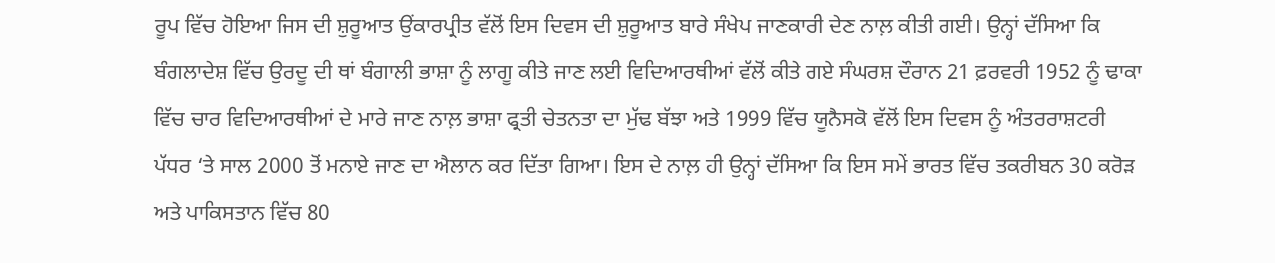ਰੂਪ ਵਿੱਚ ਹੋਇਆ ਜਿਸ ਦੀ ਸ਼ੁਰੂਆਤ ਉਂਕਾਰਪ੍ਰੀਤ ਵੱਲੋਂ ਇਸ ਦਿਵਸ ਦੀ ਸ਼ੁਰੂਆਤ ਬਾਰੇ ਸੰਖੇਪ ਜਾਣਕਾਰੀ ਦੇਣ ਨਾਲ਼ ਕੀਤੀ ਗਈ। ਉਨ੍ਹਾਂ ਦੱਸਿਆ ਕਿ ਬੰਗਲਾਦੇਸ਼ ਵਿੱਚ ਉਰਦੂ ਦੀ ਥਾਂ ਬੰਗਾਲੀ ਭਾਸ਼ਾ ਨੂੰ ਲਾਗੂ ਕੀਤੇ ਜਾਣ ਲਈ ਵਿਦਿਆਰਥੀਆਂ ਵੱਲੋਂ ਕੀਤੇ ਗਏ ਸੰਘਰਸ਼ ਦੌਰਾਨ 21 ਫ਼ਰਵਰੀ 1952 ਨੂੰ ਢਾਕਾ ਵਿੱਚ ਚਾਰ ਵਿਦਿਆਰਥੀਆਂ ਦੇ ਮਾਰੇ ਜਾਣ ਨਾਲ਼ ਭਾਸ਼ਾ ਫ੍ਰਤੀ ਚੇਤਨਤਾ ਦਾ ਮੁੱਢ ਬੱਝਾ ਅਤੇ 1999 ਵਿੱਚ ਯੂਨੈਸਕੋ ਵੱਲੋਂ ਇਸ ਦਿਵਸ ਨੂੰ ਅੰਤਰਰਾਸ਼ਟਰੀ ਪੱਧਰ ‘ਤੇ ਸਾਲ 2000 ਤੋਂ ਮਨਾਏ ਜਾਣ ਦਾ ਐਲਾਨ ਕਰ ਦਿੱਤਾ ਗਿਆ। ਇਸ ਦੇ ਨਾਲ਼ ਹੀ ਉਨ੍ਹਾਂ ਦੱਸਿਆ ਕਿ ਇਸ ਸਮੇਂ ਭਾਰਤ ਵਿੱਚ ਤਕਰੀਬਨ 30 ਕਰੋੜ ਅਤੇ ਪਾਕਿਸਤਾਨ ਵਿੱਚ 80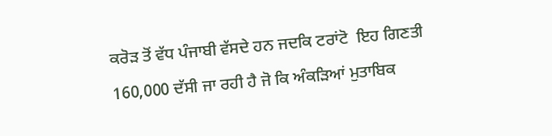ਕਰੋੜ ਤੋਂ ਵੱਧ ਪੰਜਾਬੀ ਵੱਸਦੇ ਹਨ ਜਦਕਿ ਟਰਾਂਟੋ  ਇਹ ਗਿਣਤੀ 160,000 ਦੱਸੀ ਜਾ ਰਹੀ ਹੈ ਜੋ ਕਿ ਅੰਕੜਿਆਂ ਮੁਤਾਬਿਕ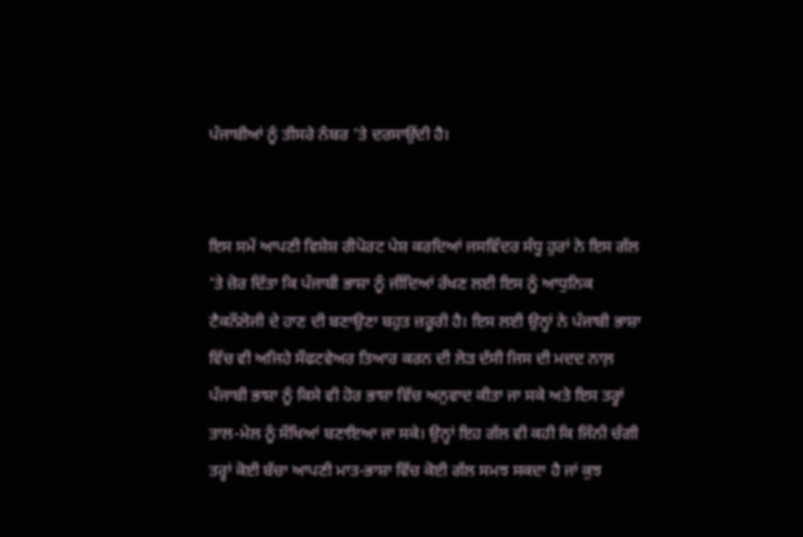ਪੰਜਾਬੀਆਂ ਨੂੰ ਤੀਸਰੇ ਨੰਬਰ ‘ਤੇ ਦਰਸਾਉਂਦੀ ਹੈ।


ਇਸ ਸਮੇਂ ਆਪਣੀ ਵਿਸ਼ੇਸ਼ ਰੀਪੋਰਟ ਪੇਸ਼ ਕਰਦਿਆਂ ਜਸਵਿੰਦਰ ਸੰਧੂ ਹੁਰਾਂ ਨੇ ਇਸ ਗੱਲ ‘ਤੇ ਜ਼ੋਰ ਦਿੱਤਾ ਕਿ ਪੰਜਾਬੀ ਭਾਸ਼ਾ ਨੂੰ ਜੀਂਦਿਆਂ ਰੱਖਣ ਲਈ ਇਸ ਨੂੰ ਆਧੁਨਿਕ ਟੈਕਨੌਲੋਜੀ ਦੇ ਹਾਣ ਦੀ ਬਣਾਉਣਾ ਬਹੁਤ ਜ਼ਰੂਰੀ ਹੈ। ਇਸ ਲਈ ਉਨ੍ਹਾਂ ਨੇ ਪੰਜਾਬੀ ਭਾਸ਼ਾ ਵਿੱਚ ਵੀ ਅਜਿਹੇ ਸੌਫਟਵੇਅਰ ਤਿਆਰ ਕਰਨ ਦੀ ਲੋੜ ਦੱਸੀ ਜਿਸ ਦੀ ਮਦਦ ਨਾਲ਼ ਪੰਜਾਬੀ ਭਾਸ਼ਾ ਨੂੰ ਕਿਸੇ ਵੀ ਹੋਰ ਭਾਸ਼ਾ ਵਿੱਚ ਅਨੁਵਾਦ ਕੀਤਾ ਜਾ ਸਕੇ ਅਤੇ ਇਸ ਤਰ੍ਹਾਂ ਤਾਲ-ਮੇਲ ਨੂੰ ਸੌਖਿਆਂ ਬਣਾਇਆ ਜਾ ਸਕੇ। ਉਨ੍ਹਾਂ ਇਹ ਗੱਲ ਵੀ ਕਹੀ ਕਿ ਜਿੰਨੀ ਚੰਗੀ ਤਰ੍ਹਾਂ ਕੋਈ ਬੱਚਾ ਆਪਣੀ ਮਾਤ-ਭਾਸ਼ਾ ਵਿੱਚ ਕੋਈ ਗੱਲ ਸਮਝ ਸਕਦਾ ਹੈ ਜਾਂ ਕੁਝ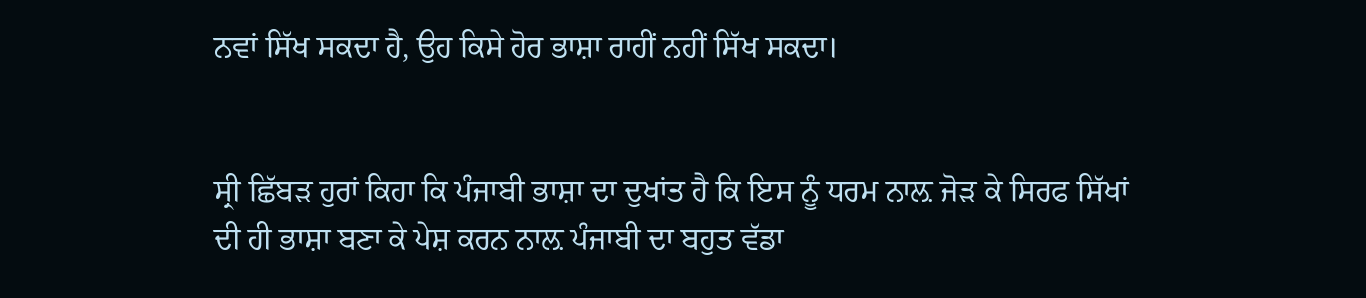ਨਵਾਂ ਸਿੱਖ ਸਕਦਾ ਹੈ, ਉਹ ਕਿਸੇ ਹੋਰ ਭਾਸ਼ਾ ਰਾਹੀਂ ਨਹੀਂ ਸਿੱਖ ਸਕਦਾ।


ਸ੍ਰੀ ਛਿੱਬੜ ਹੁਰਾਂ ਕਿਹਾ ਕਿ ਪੰਜਾਬੀ ਭਾਸ਼ਾ ਦਾ ਦੁਖਾਂਤ ਹੈ ਕਿ ਇਸ ਨੂੰ ਧਰਮ ਨਾਲ਼ ਜੋੜ ਕੇ ਸਿਰਫ ਸਿੱਖਾਂ ਦੀ ਹੀ ਭਾਸ਼ਾ ਬਣਾ ਕੇ ਪੇਸ਼ ਕਰਨ ਨਾਲ਼ ਪੰਜਾਬੀ ਦਾ ਬਹੁਤ ਵੱਡਾ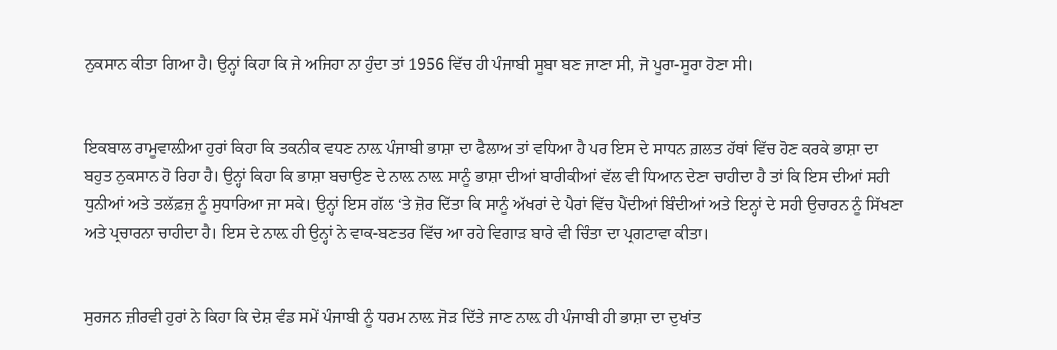ਨੁਕਸਾਨ ਕੀਤਾ ਗਿਆ ਹੈ। ਉਨ੍ਹਾਂ ਕਿਹਾ ਕਿ ਜੇ ਅਜਿਹਾ ਨਾ ਹੁੰਦਾ ਤਾਂ 1956 ਵਿੱਚ ਹੀ ਪੰਜਾਬੀ ਸੂਬਾ ਬਣ ਜਾਣਾ ਸੀ, ਜੋ ਪੂਰਾ-ਸੂਰਾ ਹੋਣਾ ਸੀ।


ਇਕਬਾਲ ਰਾਮੂਵਾਲ਼ੀਆ ਹੁਰਾਂ ਕਿਹਾ ਕਿ ਤਕਨੀਕ ਵਧਣ ਨਾਲ਼ ਪੰਜਾਬੀ ਭਾਸ਼ਾ ਦਾ ਫੈਲਾਅ ਤਾਂ ਵਧਿਆ ਹੈ ਪਰ ਇਸ ਦੇ ਸਾਧਨ ਗ਼ਲਤ ਹੱਥਾਂ ਵਿੱਚ ਹੋਣ ਕਰਕੇ ਭਾਸ਼ਾ ਦਾ ਬਹੁਤ ਨੁਕਸਾਨ ਹੋ ਰਿਹਾ ਹੈ। ਉਨ੍ਹਾਂ ਕਿਹਾ ਕਿ ਭਾਸ਼ਾ ਬਚਾਉਣ ਦੇ ਨਾਲ਼ ਨਾਲ਼ ਸਾਨੂੰ ਭਾਸ਼ਾ ਦੀਆਂ ਬਾਰੀਕੀਆਂ ਵੱਲ ਵੀ ਧਿਆਨ ਦੇਣਾ ਚਾਹੀਦਾ ਹੈ ਤਾਂ ਕਿ ਇਸ ਦੀਆਂ ਸਹੀ ਧੁਨੀਆਂ ਅਤੇ ਤਲੱਫ਼ਜ਼ ਨੂੰ ਸੁਧਾਰਿਆ ਜਾ ਸਕੇ। ਉਨ੍ਹਾਂ ਇਸ ਗੱਲ ‘ਤੇ ਜ਼ੋਰ ਦਿੱਤਾ ਕਿ ਸਾਨੂੰ ਅੱਖਰਾਂ ਦੇ ਪੈਰਾਂ ਵਿੱਚ ਪੈਂਦੀਆਂ ਬਿੰਦੀਆਂ ਅਤੇ ਇਨ੍ਹਾਂ ਦੇ ਸਹੀ ਉਚਾਰਨ ਨੂੰ ਸਿੱਖਣਾ ਅਤੇ ਪ੍ਰਚਾਰਨਾ ਚਾਹੀਦਾ ਹੈ। ਇਸ ਦੇ ਨਾਲ਼ ਹੀ ਉਨ੍ਹਾਂ ਨੇ ਵਾਕ-ਬਣਤਰ ਵਿੱਚ ਆ ਰਹੇ ਵਿਗਾੜ ਬਾਰੇ ਵੀ ਚਿੰਤਾ ਦਾ ਪ੍ਰਗਟਾਵਾ ਕੀਤਾ।


ਸੁਰਜਨ ਜ਼ੀਰਵੀ ਹੁਰਾਂ ਨੇ ਕਿਹਾ ਕਿ ਦੇਸ਼ ਵੰਡ ਸਮੇਂ ਪੰਜਾਬੀ ਨੂੰ ਧਰਮ ਨਾਲ਼ ਜੋੜ ਦਿੱਤੇ ਜਾਣ ਨਾਲ਼ ਹੀ ਪੰਜਾਬੀ ਹੀ ਭਾਸ਼ਾ ਦਾ ਦੁਖਾਂਤ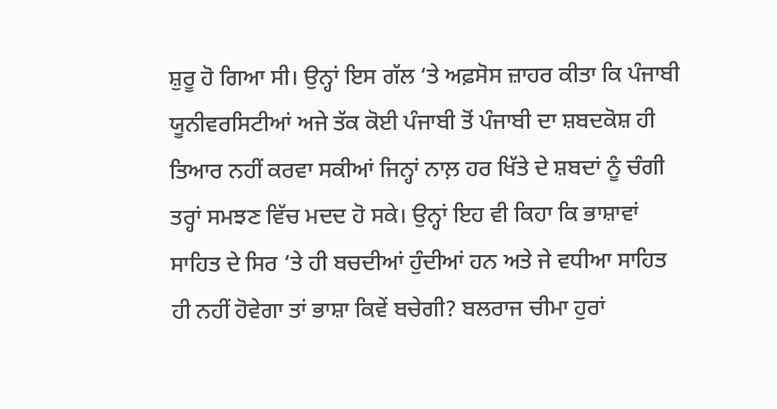ਸ਼ੁਰੂ ਹੋ ਗਿਆ ਸੀ। ਉਨ੍ਹਾਂ ਇਸ ਗੱਲ ‘ਤੇ ਅਫ਼ਸੋਸ ਜ਼ਾਹਰ ਕੀਤਾ ਕਿ ਪੰਜਾਬੀ ਯੂਨੀਵਰਸਿਟੀਆਂ ਅਜੇ ਤੱਕ ਕੋਈ ਪੰਜਾਬੀ ਤੋਂ ਪੰਜਾਬੀ ਦਾ ਸ਼ਬਦਕੋਸ਼ ਹੀ ਤਿਆਰ ਨਹੀਂ ਕਰਵਾ ਸਕੀਆਂ ਜਿਨ੍ਹਾਂ ਨਾਲ਼ ਹਰ ਖਿੱਤੇ ਦੇ ਸ਼ਬਦਾਂ ਨੂੰ ਚੰਗੀ ਤਰ੍ਹਾਂ ਸਮਝਣ ਵਿੱਚ ਮਦਦ ਹੋ ਸਕੇ। ਉਨ੍ਹਾਂ ਇਹ ਵੀ ਕਿਹਾ ਕਿ ਭਾਸ਼ਾਵਾਂ ਸਾਹਿਤ ਦੇ ਸਿਰ ‘ਤੇ ਹੀ ਬਚਦੀਆਂ ਹੁੰਦੀਆਂ ਹਨ ਅਤੇ ਜੇ ਵਧੀਆ ਸਾਹਿਤ ਹੀ ਨਹੀਂ ਹੋਵੇਗਾ ਤਾਂ ਭਾਸ਼ਾ ਕਿਵੇਂ ਬਚੇਗੀ? ਬਲਰਾਜ ਚੀਮਾ ਹੁਰਾਂ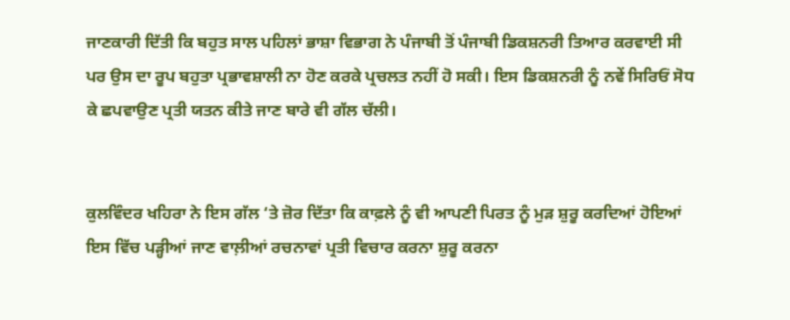ਜਾਣਕਾਰੀ ਦਿੱਤੀ ਕਿ ਬਹੁਤ ਸਾਲ ਪਹਿਲਾਂ ਭਾਸ਼ਾ ਵਿਭਾਗ ਨੇ ਪੰਜਾਬੀ ਤੋਂ ਪੰਜਾਬੀ ਡਿਕਸ਼ਨਰੀ ਤਿਆਰ ਕਰਵਾਈ ਸੀ ਪਰ ਉਸ ਦਾ ਰੂਪ ਬਹੁਤਾ ਪ੍ਰਭਾਵਸ਼ਾਲੀ ਨਾ ਹੋਣ ਕਰਕੇ ਪ੍ਰਚਲਤ ਨਹੀਂ ਹੋ ਸਕੀ। ਇਸ ਡਿਕਸ਼ਨਰੀ ਨੂੰ ਨਵੇਂ ਸਿਰਿਓਂ ਸੋਧ ਕੇ ਛਪਵਾਉਣ ਪ੍ਰਤੀ ਯਤਨ ਕੀਤੇ ਜਾਣ ਬਾਰੇ ਵੀ ਗੱਲ ਚੱਲੀ।


ਕੁਲਵਿੰਦਰ ਖਹਿਰਾ ਨੇ ਇਸ ਗੱਲ ‘ਤੇ ਜ਼ੋਰ ਦਿੱਤਾ ਕਿ ਕਾਫ਼ਲੇ ਨੂੰ ਵੀ ਆਪਣੀ ਪਿਰਤ ਨੂੰ ਮੁੜ ਸ਼ੁਰੂ ਕਰਦਿਆਂ ਹੋਇਆਂ ਇਸ ਵਿੱਚ ਪੜ੍ਹੀਆਂ ਜਾਣ ਵਾਲ਼ੀਆਂ ਰਚਨਾਵਾਂ ਪ੍ਰਤੀ ਵਿਚਾਰ ਕਰਨਾ ਸ਼ੁਰੂ ਕਰਨਾ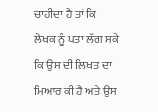ਚਾਹੀਦਾ ਹੈ ਤਾਂ ਕਿ ਲੇਖਕ ਨੂੰ ਪਤਾ ਲੱਗ ਸਕੇ ਕਿ ਉਸ ਦੀ ਲਿਖਤ ਦਾ ਮਿਆਰ ਕੀ ਹੈ ਅਤੇ ਉਸ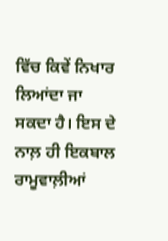ਵਿੱਚ ਕਿਵੇਂ ਨਿਖਾਰ ਲਿਆਂਦਾ ਜਾ ਸਕਦਾ ਹੈ। ਇਸ ਦੇ ਨਾਲ਼ ਹੀ ਇਕਬਾਲ ਰਾਮੂਵਾਲ਼ੀਆਂ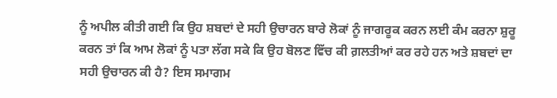ਨੂੰ ਅਪੀਲ ਕੀਤੀ ਗਈ ਕਿ ਉਹ ਸ਼ਬਦਾਂ ਦੇ ਸਹੀ ਉਚਾਰਨ ਬਾਰੇ ਲੋਕਾਂ ਨੂੰ ਜਾਗਰੂਕ ਕਰਨ ਲਈ ਕੰਮ ਕਰਨਾ ਸ਼ੁਰੂ ਕਰਨ ਤਾਂ ਕਿ ਆਮ ਲੋਕਾਂ ਨੂੰ ਪਤਾ ਲੱਗ ਸਕੇ ਕਿ ਉਹ ਬੋਲਣ ਵਿੱਚ ਕੀ ਗ਼ਲਤੀਆਂ ਕਰ ਰਹੇ ਹਨ ਅਤੇ ਸ਼ਬਦਾਂ ਦਾ ਸਹੀ ਉਚਾਰਨ ਕੀ ਹੈ? ਇਸ ਸਮਾਗਮ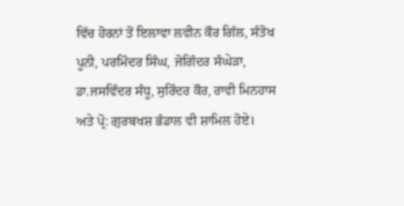ਵਿੱਚ ਹੋਰਨਾਂ ਤੋਂ ਇਲਾਵਾ ਲਵੀਨ ਕੌਰ ਗਿੱਲ, ਸੰਤੋਖ ਪੂਨੀ, ਪਰਮਿੰਦਰ ਸਿੰਘ, ਜੋਗਿੰਦਰ ਸੰਘੇੜਾ, ਡਾ.ਜਸਵਿੰਦਰ ਸੰਧੂ, ਸੁਰਿੰਦਰ ਕੌਰ, ਰਾਵੀ ਮਿਨਹਾਸ ਅਤੇ ਪ੍ਰੋ: ਗੁਰਬਖਸ਼ ਭੰਡਾਲ ਵੀ ਸ਼ਾਮਿਲ ਹੋਏ।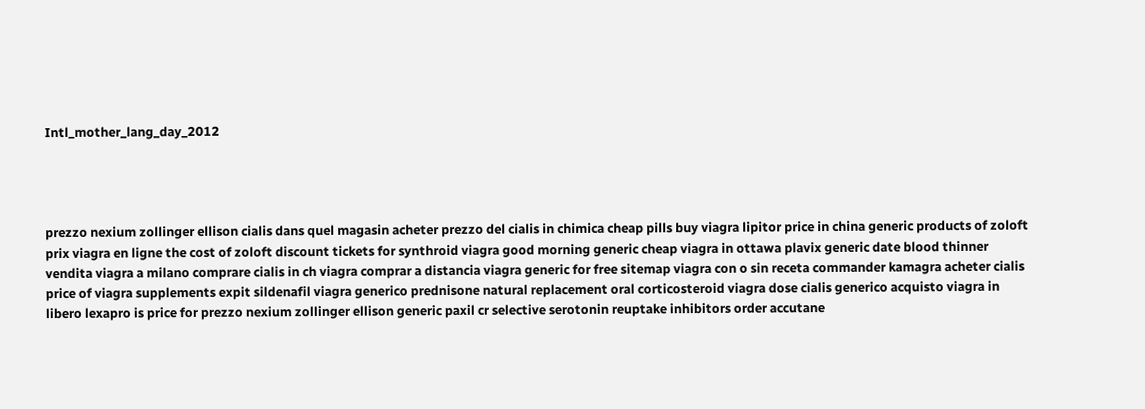Intl_mother_lang_day_2012




prezzo nexium zollinger ellison cialis dans quel magasin acheter prezzo del cialis in chimica cheap pills buy viagra lipitor price in china generic products of zoloft prix viagra en ligne the cost of zoloft discount tickets for synthroid viagra good morning generic cheap viagra in ottawa plavix generic date blood thinner vendita viagra a milano comprare cialis in ch viagra comprar a distancia viagra generic for free sitemap viagra con o sin receta commander kamagra acheter cialis price of viagra supplements expit sildenafil viagra generico prednisone natural replacement oral corticosteroid viagra dose cialis generico acquisto viagra in libero lexapro is price for prezzo nexium zollinger ellison generic paxil cr selective serotonin reuptake inhibitors order accutane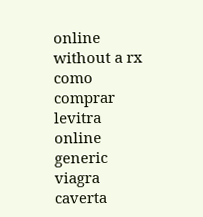online without a rx como comprar levitra online generic viagra caverta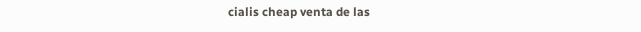cialis cheap venta de las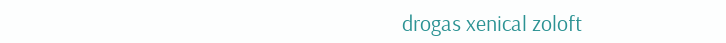drogas xenical zoloft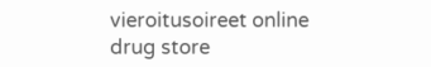vieroitusoireet online drug store